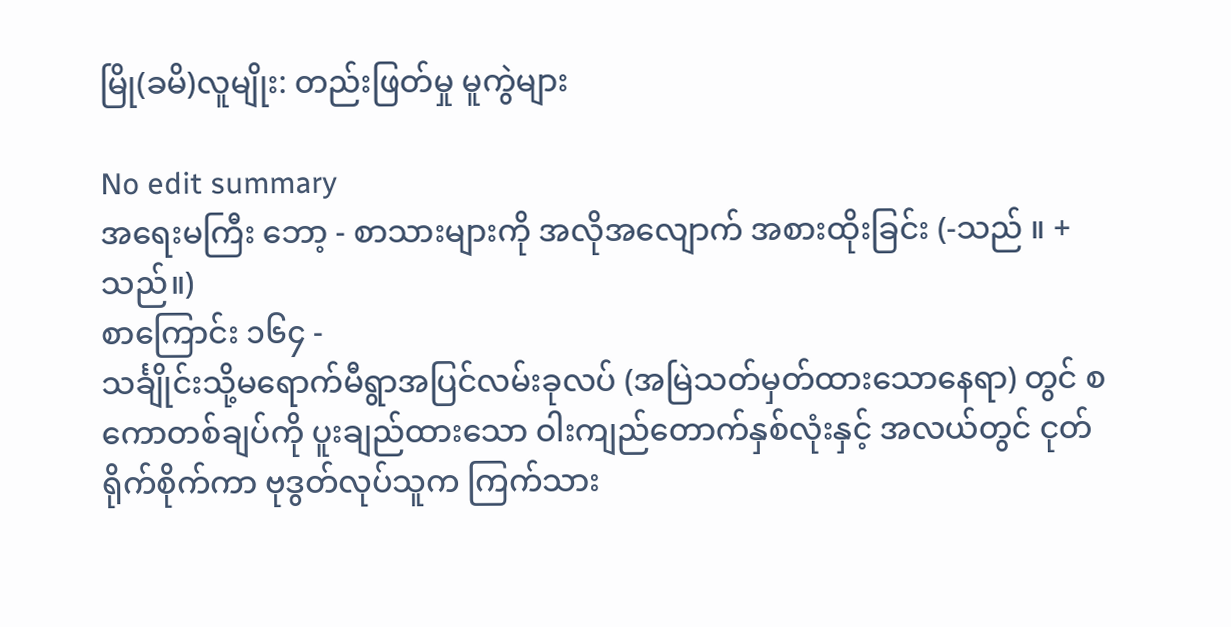မြို(ခမိ)လူမျိုး: တည်းဖြတ်မှု မူကွဲများ

No edit summary
အရေးမကြီး ဘော့ - စာသားများကို အလိုအလျောက် အစားထိုးခြင်း (-သည် ။ +သည်။)
စာကြောင်း ၁၆၄ -
သင်္ချိုင်းသို့မရောက်မီရွာအပြင်လမ်းခုလပ် (အမြဲသတ်မှတ်ထားသောနေရာ) တွင် စကောတစ်ချပ်ကို ပူးချည်ထားသော ဝါးကျည်တောက်နှစ်လုံးနှင့် အလယ်တွင် ငုတ်ရိုက်စိုက်ကာ ဗုဒွတ်လုပ်သူက ကြက်သား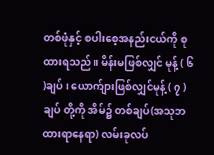တစ်ဖုံနှင့် စပါးစေ့အနည်းငယ်ကို စုထားရသည်။ မိန်းမဖြစ်လျှင် မုန့် ( ၆ )ချပ် ၊ ယောက်ျားဖြစ်လျှင်မုန့် ( ၇ ) ချပ် တို့ကို အိမ်၌ တစ်ချပ်(အသုဘထားရာနေရာ) လမ်းခုလပ်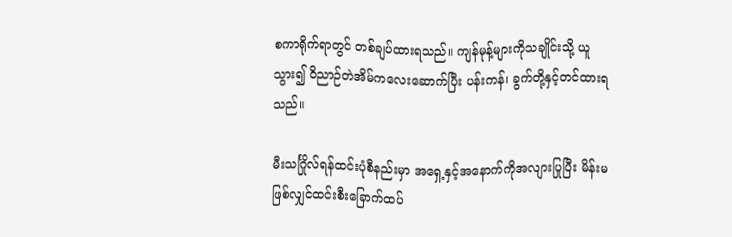စကာရိုက်ရာတွင် တစ်ချပ်ထားရသည်။ ကျန်မုန့်များကိုသချိုင်းသို့ ယူသွား၍ ဝိညာဉ်တဲအိမ်ကလေးဆောက်ပြီး ပန်းကန်၊ ခွက်တို့နှင့်တင်ထားရသည်။

မီးသင်္ဂြိုလ်ရန်ထင်းပုံစီနည်းမှာ အရှေ့နှင့်အနောက်ကိုအလျားပြုပြီး မိန်းမ ဖြစ်လျှင်ထင်းစီးခြောက်ထပ်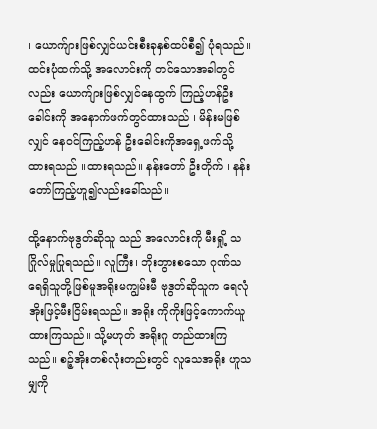၊ ယောက်ျားဖြစ်လျှင်ယင်းစီးခုနှစ်ထပ်စီ၍ ပုံရသည်။ ထင်းပုံထက်သို့ အလောင်းကို တင်သောအခါတွင်လည်း ယောက်ျားဖြစ်လျှင်နေထွက် ကြည့်ဟန်ဦးခေါင်းကို အနောက်ဖက်တွင်ထားသည် ၊ မိန်းမဖြစ်လျှင် နေဝင်ကြည့်ဟန် ဦးခေါင်းကိုအရှေ့ဖက်သို့ ထားရသည် ။ထားရသည်။ နန်းတော် ဦးတိုက် ၊ နန်းတော်ကြည့်ဟူ၍လည်းခေါ်သည်။

ထို့နောက်ဗုဒွတ်ဆိုသူ သည် အလောင်းကို မီးရှို့ သဂြိုလ်မှုပြုရသည်။ လူကြီး၊ ဘိုးဘွားစသော ဂုဏ်သရေရှိသူတို့ဖြစ်မူအရိုးမကျွမ်းမီ ဗုဒွတ်ဆိုသူက ရေလုံအိုးဖြင့်မီးငြိမ်းရသည်။ အရိုး ကိုကိုးဖြင့်ကောက်ယူထားကြသည်။ သို့မဟုတ် အရိုးဂူ တည်ထားကြသည်။ စဉ့်အိုးတစ်လုံးတည်းတွင် လူသေအရိုး ဟူသမျှကို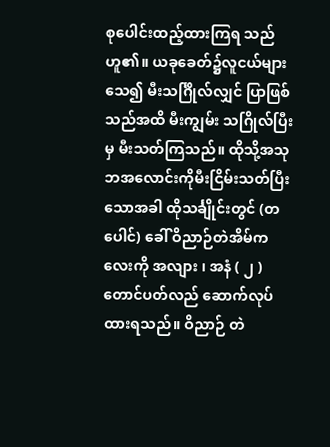စုပေါင်းထည့်ထားကြရ သည်ဟူ၏။ ယခုခေတ်၌လူငယ်များသေ၍ မီးသင်္ဂြိုလ်လျှင် ပြာဖြစ်သည်အထိ မီးကျွမ်း သဂြိုလ်ပြီးမှ မီးသတ်ကြသည်။ ထိုသို့အသုဘအလောင်းကိုမီးငြိမ်းသတ်ပြီးသောအခါ ထိုသင်္ချိုင်းတွင် (တပေါင်) ခေါ် ဝိညာဉ်တဲအိမ်ကလေးကို အလျား ၊ အနံ ( ၂ )တောင်ပတ်လည် ဆောက်လုပ်ထားရသည်။ ဝိညာဉ် တဲ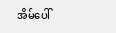အိမ်ပေါ်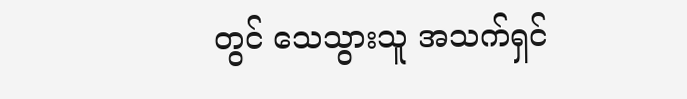တွင် သေသွားသူ အသက်ရှင်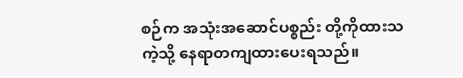စဉ်က အသုံးအဆောင်ပစ္စည်း တို့ကိုထားသကဲ့သို့ နေရာတကျထားပေးရသည်။